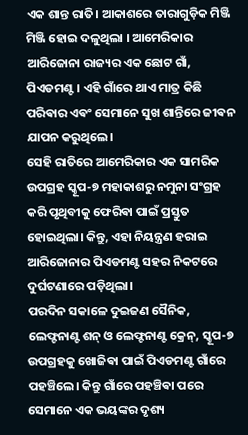ଏକ ଶାନ୍ତ ରାତି। ଆକାଶରେ ତାରାଗୁଡ଼ିକ ମିଞ୍ଜି ମିଞ୍ଜି ହୋଇ ଦଳୁଥିଲା । ଆମେରିକାର ଆରିଜୋନା ରାଜ୍ୟର ଏକ ଛୋଟ ଗାଁ, ପିଏଡମଣ୍ଟ। ଏହି ଗାଁରେ ଥାଏ ମାତ୍ର କିଛି ପରିଵାର ଏଵଂ ସେମାନେ ସୁଖ ଶାନ୍ତିରେ ଜୀଵନ ଯାପନ କରୁଥିଲେ।
ସେହି ରାତିରେ ଆମେରିକାର ଏକ ସାମରିକ ଉପଗ୍ରହ ସ୍କୂପ-୭ ମହାକାଶରୁ ନମୁନା ସଂଗ୍ରହ କରି ପୃଥିବୀକୁ ଫେରିଵା ପାଇଁ ପ୍ରସ୍ତୁତ ହୋଇଥିଲା। କିନ୍ତୁ, ଏହା ନିୟନ୍ତ୍ରଣ ହରାଇ ଆରିଜୋନାର ପିଏଡମଣ୍ଟ ସହର ନିକଟରେ ଦୁର୍ଘଟଣାରେ ପଡ଼ିଥିଲା।
ପରଦିନ ସକାଳେ ଦୁଇଜଣ ସୈନିକ, ଲେଫ୍ଟନାଣ୍ଟ ଶନ୍ ଓ ଲେଫ୍ଟନାଣ୍ଟ କ୍ରେନ୍, ସ୍କୂପ-୭ ଉପଗ୍ରହକୁ ଖୋଜିଵା ପାଇଁ ପିଏଡମଣ୍ଟ ଗାଁରେ ପହଞ୍ଚିଲେ। କିନ୍ତୁ ଗାଁରେ ପହଞ୍ଚିଵା ପରେ ସେମାନେ ଏକ ଭୟଙ୍କର ଦୃଶ୍ୟ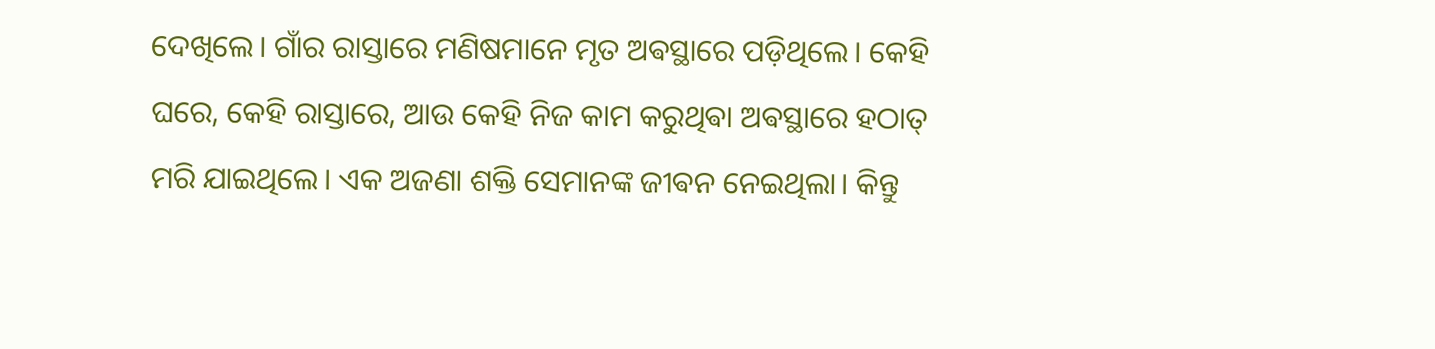ଦେଖିଲେ। ଗାଁର ରାସ୍ତାରେ ମଣିଷମାନେ ମୃତ ଅଵସ୍ଥାରେ ପଡ଼ିଥିଲେ। କେହି ଘରେ, କେହି ରାସ୍ତାରେ, ଆଉ କେହି ନିଜ କାମ କରୁଥିଵା ଅଵସ୍ଥାରେ ହଠାତ୍ ମରି ଯାଇଥିଲେ। ଏକ ଅଜଣା ଶକ୍ତି ସେମାନଙ୍କ ଜୀଵନ ନେଇଥିଲା। କିନ୍ତୁ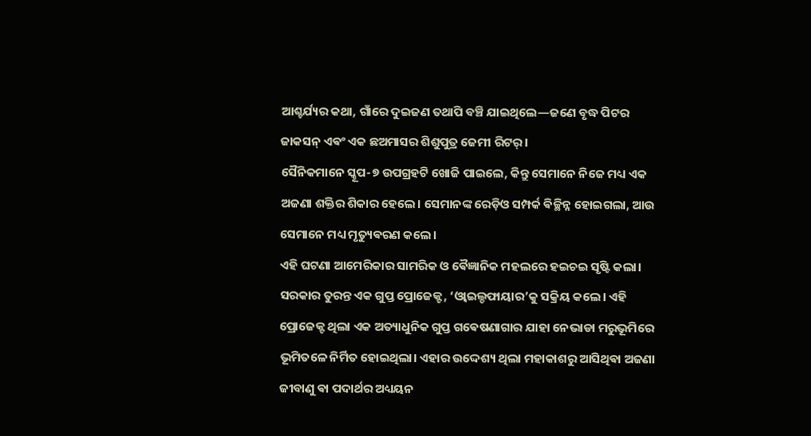ଆଶ୍ଚର୍ଯ୍ୟର କଥା, ଗାଁରେ ଦୁଇଜଣ ତଥାପି ବଞ୍ଚି ଯାଇଥିଲେ—ଜଣେ ବୃଦ୍ଧ ପିଟର ଜାକସନ୍ ଏଵଂ ଏକ ଛଅମାସର ଶିଶୁପୁତ୍ର ଜେମୀ ରିଟର୍ ।
ସୈନିକମାନେ ସ୍କୂପ-୭ ଉପଗ୍ରହଟି ଖୋଜି ପାଇଲେ, କିନ୍ତୁ ସେମାନେ ନିଜେ ମଧ୍ୟ ଏକ ଅଜଣା ଶକ୍ତିର ଶିକାର ହେଲେ। ସେମାନଙ୍କ ରେଡ଼ିଓ ସମ୍ପର୍କ ଵିଚ୍ଛିନ୍ନ ହୋଇଗଲା, ଆଉ ସେମାନେ ମଧ୍ୟ ମୃତ୍ୟୁଵରଣ କଲେ।
ଏହି ଘଟଣା ଆମେରିକାର ସାମରିକ ଓ ଵୈଜ୍ଞାନିକ ମହଲରେ ହଇଚଇ ସୃଷ୍ଟି କଲା। ସରକାର ତୁରନ୍ତ ଏକ ଗୁପ୍ତ ପ୍ରୋଜେକ୍ଟ, ‘ଓ୍ଵାଇଲ୍ଡଫାୟାର’କୁ ସକ୍ରିୟ କଲେ। ଏହି ପ୍ରୋଜେକ୍ଟ ଥିଲା ଏକ ଅତ୍ୟାଧୁନିକ ଗୁପ୍ତ ଗଵେଷଣାଗାର ଯାହା ନେଭାଡା ମରୁଭୂମିରେ ଭୂମିତଳେ ନିର୍ମିତ ହୋଇଥିଲା। ଏହାର ଉଦ୍ଦେଶ୍ୟ ଥିଲା ମହାକାଶରୁ ଆସିଥିଵା ଅଜଣା ଜୀବାଣୁ ଵା ପଦାର୍ଥର ଅଧ୍ୟୟନ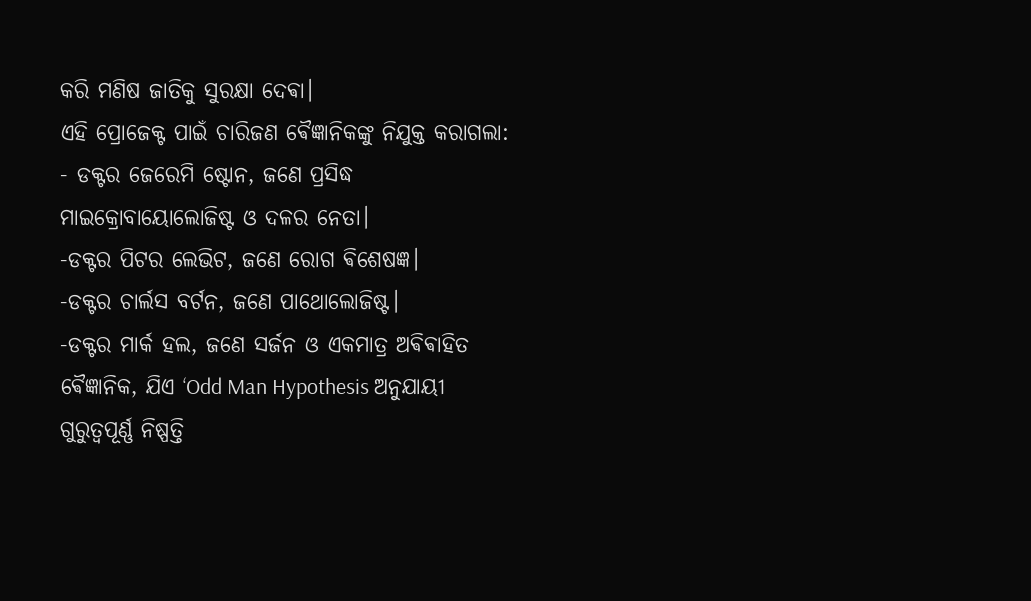କରି ମଣିଷ ଜାତିକୁ ସୁରକ୍ଷା ଦେଵା।
ଏହି ପ୍ରୋଜେକ୍ଟ ପାଇଁ ଚାରିଜଣ ଵୈଜ୍ଞାନିକଙ୍କୁ ନିଯୁକ୍ତ କରାଗଲା:
- ଡକ୍ଟର ଜେରେମି ଷ୍ଟୋନ, ଜଣେ ପ୍ରସିଦ୍ଧ ମାଇକ୍ରୋବାୟୋଲୋଜିଷ୍ଟ ଓ ଦଳର ନେତା।
-ଡକ୍ଟର ପିଟର ଲେଭିଟ, ଜଣେ ରୋଗ ଵିଶେଷଜ୍ଞ।
-ଡକ୍ଟର ଚାର୍ଲସ ବର୍ଟନ, ଜଣେ ପାଥୋଲୋଜିଷ୍ଟ।
-ଡକ୍ଟର ମାର୍କ ହଲ, ଜଣେ ସର୍ଜନ ଓ ଏକମାତ୍ର ଅଵିଵାହିତ ଵୈଜ୍ଞାନିକ, ଯିଏ ‘Odd Man Hypothesis ଅନୁଯାୟୀ ଗୁରୁତ୍ୱପୂର୍ଣ୍ଣ ନିଷ୍ପତ୍ତି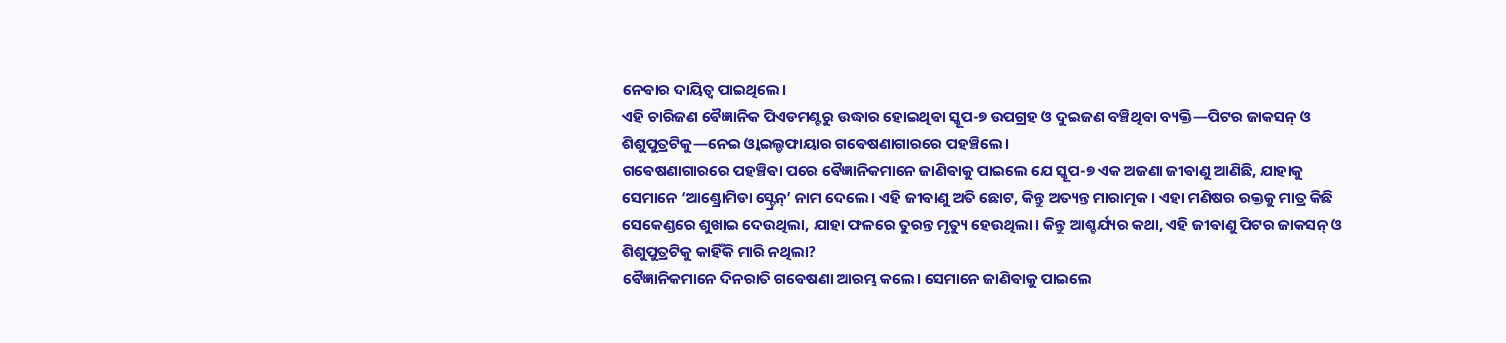ନେଵାର ଦାୟିତ୍ୱ ପାଇଥିଲେ।
ଏହି ଚାରିଜଣ ଵୈଜ୍ଞାନିକ ପିଏଡମଣ୍ଟରୁ ଉଦ୍ଧାର ହୋଇଥିଵା ସ୍କୂପ-୭ ଉପଗ୍ରହ ଓ ଦୁଇଜଣ ବଞ୍ଚିଥିଵା ବ୍ୟକ୍ତି—ପିଟର ଜାକସନ୍ ଓ ଶିଶୁପୁତ୍ରଟିକୁ—ନେଇ ଓ୍ଵାଇଲ୍ଡଫାୟାର ଗଵେଷଣାଗାରରେ ପହଞ୍ଚିଲେ।
ଗଵେଷଣାଗାରରେ ପହଞ୍ଚିଵା ପରେ ଵୈଜ୍ଞାନିକମାନେ ଜାଣିଵାକୁ ପାଇଲେ ଯେ ସ୍କୂପ-୭ ଏକ ଅଜଣା ଜୀଵାଣୁ ଆଣିଛି, ଯାହାକୁ ସେମାନେ ‘ଆଣ୍ଡ୍ରୋମିଡା ସ୍ଟ୍ରେନ୍’ ନାମ ଦେଲେ। ଏହି ଜୀଵାଣୁ ଅତି ଛୋଟ, କିନ୍ତୁ ଅତ୍ୟନ୍ତ ମାରାତ୍ମକ। ଏହା ମଣିଷର ରକ୍ତକୁ ମାତ୍ର କିଛି ସେକେଣ୍ଡରେ ଶୁଖାଇ ଦେଉଥିଲା, ଯାହା ଫଳରେ ତୁରନ୍ତ ମୃତ୍ୟୁ ହେଉଥିଲା। କିନ୍ତୁ ଆଶ୍ଚର୍ଯ୍ୟର କଥା, ଏହି ଜୀଵାଣୁ ପିଟର ଜାକସନ୍ ଓ ଶିଶୁପୁତ୍ରଟିକୁ କାହିଁକି ମାରି ନଥିଲା?
ଵୈଜ୍ଞାନିକମାନେ ଦିନରାତି ଗଵେଷଣା ଆରମ୍ଭ କଲେ। ସେମାନେ ଜାଣିଵାକୁ ପାଇଲେ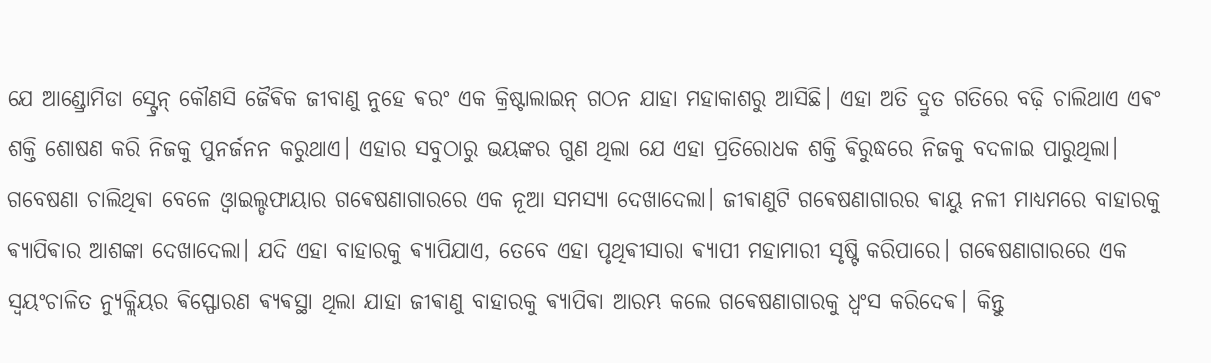ଯେ ଆଣ୍ଡ୍ରୋମିଡା ସ୍ଟ୍ରେନ୍ କୌଣସି ଜୈଵିକ ଜୀବାଣୁ ନୁହେ ଵରଂ ଏକ କ୍ରିଷ୍ଟାଲାଇନ୍ ଗଠନ ଯାହା ମହାକାଶରୁ ଆସିଛି। ଏହା ଅତି ଦ୍ରୁତ ଗତିରେ ବଢ଼ି ଚାଲିଥାଏ ଏଵଂ ଶକ୍ତି ଶୋଷଣ କରି ନିଜକୁ ପୁନର୍ଜନନ କରୁଥାଏ। ଏହାର ସବୁଠାରୁ ଭୟଙ୍କର ଗୁଣ ଥିଲା ଯେ ଏହା ପ୍ରତିରୋଧକ ଶକ୍ତି ଵିରୁଦ୍ଧରେ ନିଜକୁ ବଦଳାଇ ପାରୁଥିଲା।
ଗବେଷଣା ଚାଲିଥିଵା ବେଳେ ଓ୍ଵାଇଲ୍ଡଫାୟାର ଗଵେଷଣାଗାରରେ ଏକ ନୂଆ ସମସ୍ୟା ଦେଖାଦେଲା। ଜୀଵାଣୁଟି ଗଵେଷଣାଗାରର ଵାୟୁ ନଳୀ ମାଧ୍ୟମରେ ବାହାରକୁ ଵ୍ୟାପିଵାର ଆଶଙ୍କା ଦେଖାଦେଲା। ଯଦି ଏହା ବାହାରକୁ ଵ୍ୟାପିଯାଏ, ତେବେ ଏହା ପୃଥିଵୀସାରା ଵ୍ୟାପୀ ମହାମାରୀ ସୃଷ୍ଟି କରିପାରେ। ଗଵେଷଣାଗାରରେ ଏକ ସ୍ୱୟଂଚାଳିତ ନ୍ୟୁକ୍ଲିୟର ଵିସ୍ଫୋରଣ ଵ୍ୟଵସ୍ଥା ଥିଲା ଯାହା ଜୀଵାଣୁ ବାହାରକୁ ଵ୍ୟାପିଵା ଆରମ୍ଭ କଲେ ଗଵେଷଣାଗାରକୁ ଧ୍ୱଂସ କରିଦେଵ। କିନ୍ତୁ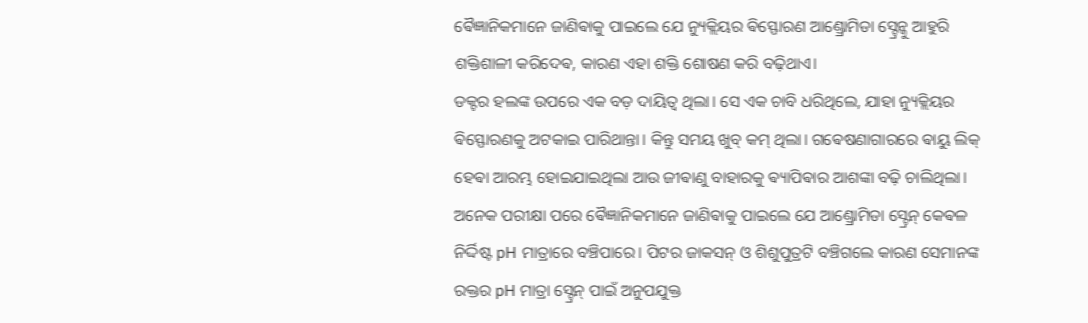ଵୈଜ୍ଞାନିକମାନେ ଜାଣିଵାକୁ ପାଇଲେ ଯେ ନ୍ୟୁକ୍ଲିୟର ଵିସ୍ଫୋରଣ ଆଣ୍ଡ୍ରୋମିଡା ସ୍ଟ୍ରେନ୍କୁ ଆହୁରି ଶକ୍ତିଶାଳୀ କରିଦେଵ, କାରଣ ଏହା ଶକ୍ତି ଶୋଷଣ କରି ବଢ଼ିଥାଏ।
ଡକ୍ଟର ହଲଙ୍କ ଉପରେ ଏକ ବଡ଼ ଦାୟିତ୍ୱ ଥିଲା। ସେ ଏକ ଚାବି ଧରିଥିଲେ, ଯାହା ନ୍ୟୁକ୍ଲିୟର ଵିସ୍ଫୋରଣକୁ ଅଟକାଇ ପାରିଥାନ୍ତା। କିନ୍ତୁ ସମୟ ଖୁବ୍ କମ୍ ଥିଲା। ଗଵେଷଣାଗାରରେ ଵାୟୁ ଲିକ୍ ହେଵା ଆରମ୍ଭ ହୋଇଯାଇଥିଲା ଆଉ ଜୀଵାଣୁ ବାହାରକୁ ଵ୍ୟାପିଵାର ଆଶଙ୍କା ବଢ଼ି ଚାଲିଥିଲା।
ଅନେକ ପରୀକ୍ଷା ପରେ ଵୈଜ୍ଞାନିକମାନେ ଜାଣିଵାକୁ ପାଇଲେ ଯେ ଆଣ୍ଡ୍ରୋମିଡା ସ୍ଟ୍ରେନ୍ କେଵଳ ନିର୍ଦ୍ଦିଷ୍ଟ pH ମାତ୍ରାରେ ବଞ୍ଚିପାରେ। ପିଟର ଜାକସନ୍ ଓ ଶିଶୁପୁତ୍ରଟି ବଞ୍ଚିଗଲେ କାରଣ ସେମାନଙ୍କ ରକ୍ତର pH ମାତ୍ରା ସ୍ଟ୍ରେନ୍ ପାଇଁ ଅନୁପଯୁକ୍ତ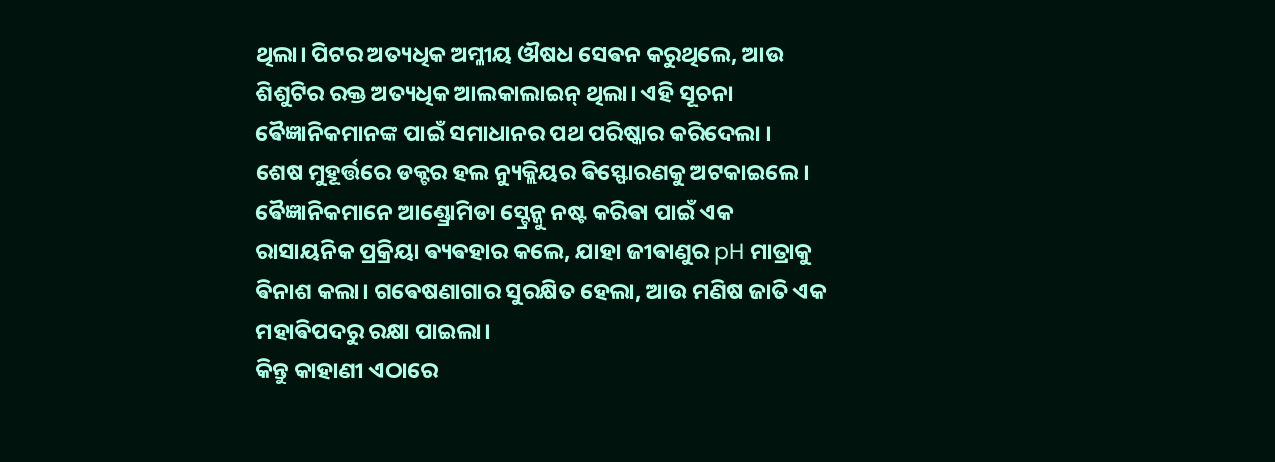ଥିଲା। ପିଟର ଅତ୍ୟଧିକ ଅମ୍ଳୀୟ ଔଷଧ ସେଵନ କରୁଥିଲେ, ଆଉ ଶିଶୁଟିର ରକ୍ତ ଅତ୍ୟଧିକ ଆଲକାଲାଇନ୍ ଥିଲା। ଏହି ସୂଚନା ଵୈଜ୍ଞାନିକମାନଙ୍କ ପାଇଁ ସମାଧାନର ପଥ ପରିଷ୍କାର କରିଦେଲା ।
ଶେଷ ମୁହୂର୍ତ୍ତରେ ଡକ୍ଟର ହଲ ନ୍ୟୁକ୍ଲିୟର ଵିସ୍ଫୋରଣକୁ ଅଟକାଇଲେ। ଵୈଜ୍ଞାନିକମାନେ ଆଣ୍ଡ୍ରୋମିଡା ସ୍ଟ୍ରେନ୍କୁ ନଷ୍ଟ କରିଵା ପାଇଁ ଏକ ରାସାୟନିକ ପ୍ରକ୍ରିୟା ଵ୍ୟଵହାର କଲେ, ଯାହା ଜୀଵାଣୁର pH ମାତ୍ରାକୁ ଵିନାଶ କଲା। ଗଵେଷଣାଗାର ସୁରକ୍ଷିତ ହେଲା, ଆଉ ମଣିଷ ଜାତି ଏକ ମହାଵିପଦରୁ ରକ୍ଷା ପାଇଲା।
କିନ୍ତୁ କାହାଣୀ ଏଠାରେ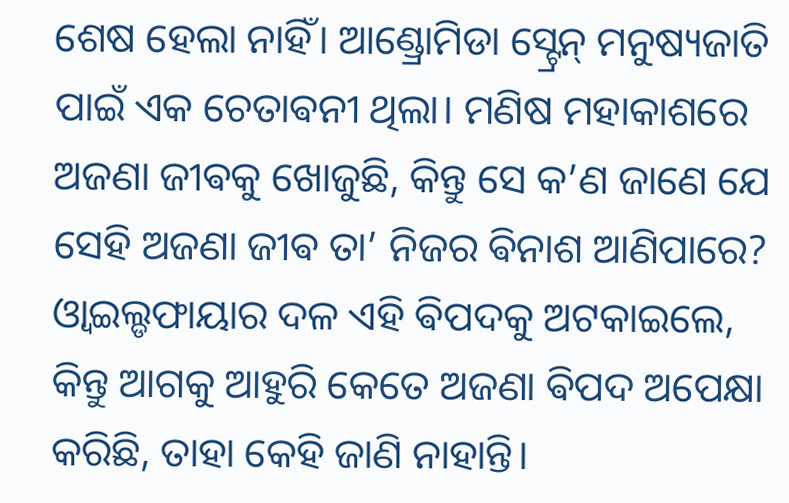ଶେଷ ହେଲା ନାହିଁ। ଆଣ୍ଡ୍ରୋମିଡା ସ୍ଟ୍ରେନ୍ ମନୁଷ୍ୟଜାତି ପାଇଁ ଏକ ଚେତାଵନୀ ଥିଲା। ମଣିଷ ମହାକାଶରେ ଅଜଣା ଜୀଵକୁ ଖୋଜୁଛି, କିନ୍ତୁ ସେ କ’ଣ ଜାଣେ ଯେ ସେହି ଅଜଣା ଜୀଵ ତା’ ନିଜର ଵିନାଶ ଆଣିପାରେ? ଓ୍ଵାଇଲ୍ଡଫାୟାର ଦଳ ଏହି ଵିପଦକୁ ଅଟକାଇଲେ, କିନ୍ତୁ ଆଗକୁ ଆହୁରି କେତେ ଅଜଣା ଵିପଦ ଅପେକ୍ଷା କରିଛି, ତାହା କେହି ଜାଣି ନାହାନ୍ତି।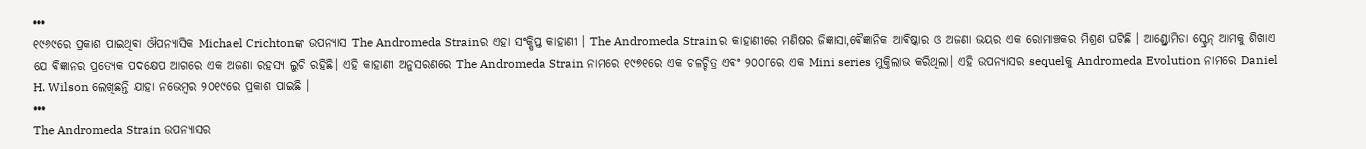•••
୧୯୬୯ରେ ପ୍ରକାଶ ପାଇଥିଵା ଔପନ୍ୟାସିକ Michael Crichtonଙ୍କ ଉପନ୍ୟାସ The Andromeda Strainର ଏହା ସଂକ୍ଷିପ୍ତ କାହାଣୀ । The Andromeda Strainର କାହାଣୀରେ ମଣିଷର ଜିଜ୍ଞାସା,ଵୈଜ୍ଞାନିକ ଆଵିଷ୍କାର ଓ ଅଜଣା ଭୟର ଏକ ରୋମାଞ୍ଚକର ମିଶ୍ରଣ ଘଟିଛି । ଆଣ୍ଡ୍ରୋମିଡା ସ୍ଟ୍ରେନ୍ ଆମକୁ ଶିଖାଏ ଯେ ଵିଜ୍ଞାନର ପ୍ରତ୍ୟେକ ପଦକ୍ଷେପ ଆଗରେ ଏକ ଅଜଣା ରହସ୍ୟ ଲୁଚି ରହିଛି। ଏହି କାହାଣୀ ଅନୁସରଣରେ The Andromeda Strain ନାମରେ ୧୯୭୧ରେ ଏକ ଚଳଚ୍ଚିତ୍ର ଏଵଂ ୨୦୦୮ରେ ଏକ Mini series ମୁକ୍ତିଲାଭ କରିଥିଲା। ଏହି ଉପନ୍ୟାସର sequelକୁ Andromeda Evolution ନାମରେ Daniel H. Wilson ଲେଖିଛନ୍ତି ଯାହା ନଭେମ୍ବର ୨୦୧୯ରେ ପ୍ରକାଶ ପାଇଛି ।
•••
The Andromeda Strain ଉପନ୍ୟାସର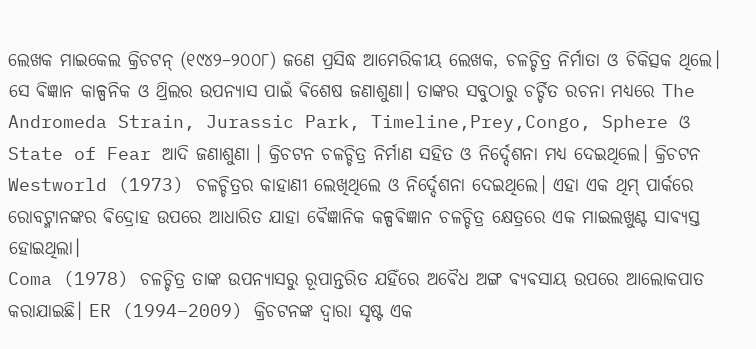ଲେଖକ ମାଇକେଲ କ୍ରିଚଟନ୍ (୧୯୪୨–୨୦୦୮) ଜଣେ ପ୍ରସିଦ୍ଧ ଆମେରିକୀୟ ଲେଖକ, ଚଳଚ୍ଚିତ୍ର ନିର୍ମାତା ଓ ଚିକିତ୍ସକ ଥିଲେ। ସେ ଵିଜ୍ଞାନ କାଳ୍ପନିକ ଓ ଥ୍ରିଲର ଉପନ୍ୟାସ ପାଇଁ ଵିଶେଷ ଜଣାଶୁଣା। ତାଙ୍କର ସବୁଠାରୁ ଚର୍ଚ୍ଚିତ ରଚନା ମଧ୍ୟରେ The Andromeda Strain, Jurassic Park, Timeline,Prey,Congo, Sphere ଓ State of Fear ଆଦି ଜଣାଶୁଣା । କ୍ରିଚଟନ ଚଳଚ୍ଚିତ୍ର ନିର୍ମାଣ ସହିତ ଓ ନିର୍ଦ୍ଦେଶନା ମଧ୍ୟ ଦେଇଥିଲେ। କ୍ରିଚଟନ Westworld (1973) ଚଳଚ୍ଚିତ୍ରର କାହାଣୀ ଲେଖିଥିଲେ ଓ ନିର୍ଦ୍ଦେଶନା ଦେଇଥିଲେ। ଏହା ଏକ ଥିମ୍ ପାର୍କରେ ରୋବଟ୍ମାନଙ୍କର ଵିଦ୍ରୋହ ଉପରେ ଆଧାରିତ ଯାହା ଵୈଜ୍ଞାନିକ କଳ୍ପଵିଜ୍ଞାନ ଚଳଚ୍ଚିତ୍ର କ୍ଷେତ୍ରରେ ଏକ ମାଇଲଖୁଣ୍ଟ ସାଵ୍ୟସ୍ତ ହୋଇଥିଲା।
Coma (1978) ଚଳଚ୍ଚିତ୍ର ତାଙ୍କ ଉପନ୍ୟାସରୁ ରୂପାନ୍ତରିତ ଯହିଁରେ ଅଵୈଧ ଅଙ୍ଗ ଵ୍ୟଵସାୟ ଉପରେ ଆଲୋକପାତ କରାଯାଇଛି। ER (1994–2009) କ୍ରିଚଟନଙ୍କ ଦ୍ୱାରା ସୃଷ୍ଟ ଏକ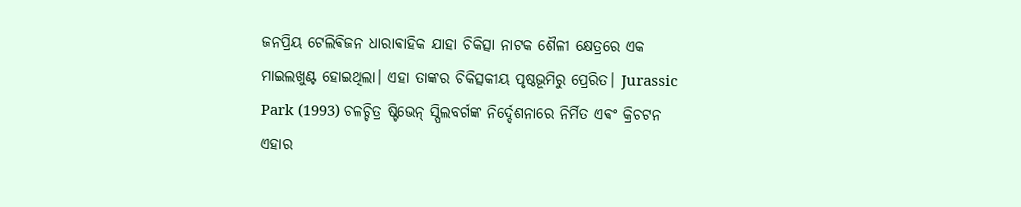ଜନପ୍ରିୟ ଟେଲିଵିଜନ ଧାରାଵାହିକ ଯାହା ଚିକିତ୍ସା ନାଟକ ଶୈଳୀ କ୍ଷେତ୍ରରେ ଏକ ମାଇଲଖୁଣ୍ଟ ହୋଇଥିଲା। ଏହା ତାଙ୍କର ଚିକିତ୍ସକୀୟ ପୃଷ୍ଠଭୂମିରୁ ପ୍ରେରିତ। Jurassic Park (1993) ଚଳଚ୍ଚିତ୍ର ଷ୍ଟିଭେନ୍ ସ୍ପିଲବର୍ଗଙ୍କ ନିର୍ଦ୍ଦେଶନାରେ ନିର୍ମିତ ଏଵଂ କ୍ରିଚଟନ ଏହାର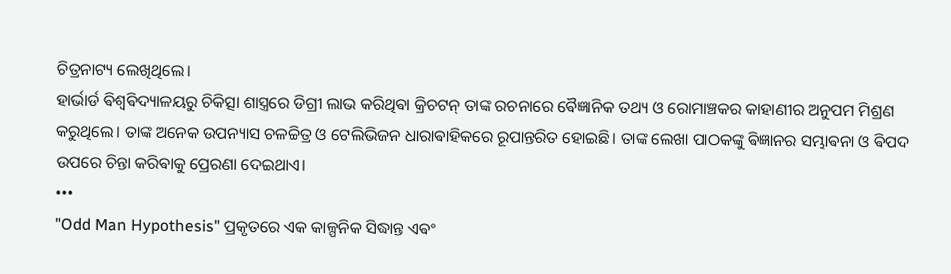ଚିତ୍ରନାଟ୍ୟ ଲେଖିଥିଲେ।
ହାର୍ଭାର୍ଡ ଵିଶ୍ୱଵିଦ୍ୟାଳୟରୁ ଚିକିତ୍ସା ଶାସ୍ତ୍ରରେ ଡିଗ୍ରୀ ଲାଭ କରିଥିଵା କ୍ରିଚଟନ୍ ତାଙ୍କ ରଚନାରେ ଵୈଜ୍ଞାନିକ ତଥ୍ୟ ଓ ରୋମାଞ୍ଚକର କାହାଣୀର ଅନୁପମ ମିଶ୍ରଣ କରୁଥିଲେ। ତାଙ୍କ ଅନେକ ଉପନ୍ୟାସ ଚଳଚ୍ଚିତ୍ର ଓ ଟେଲିଭିଜନ ଧାରାଵାହିକରେ ରୂପାନ୍ତରିତ ହୋଇଛି। ତାଙ୍କ ଲେଖା ପାଠକଙ୍କୁ ଵିଜ୍ଞାନର ସମ୍ଭାଵନା ଓ ଵିପଦ ଉପରେ ଚିନ୍ତା କରିଵାକୁ ପ୍ରେରଣା ଦେଇଥାଏ।
•••
"Odd Man Hypothesis" ପ୍ରକୃତରେ ଏକ କାଳ୍ପନିକ ସିଦ୍ଧାନ୍ତ ଏଵଂ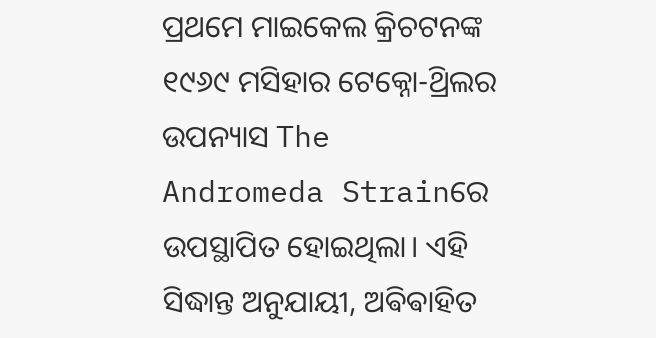ପ୍ରଥମେ ମାଇକେଲ କ୍ରିଚଟନଙ୍କ ୧୯୬୯ ମସିହାର ଟେକ୍ନୋ-ଥ୍ରିଲର ଉପନ୍ୟାସ The Andromeda Strainରେ ଉପସ୍ଥାପିତ ହୋଇଥିଲା। ଏହି ସିଦ୍ଧାନ୍ତ ଅନୁଯାୟୀ, ଅଵିଵାହିତ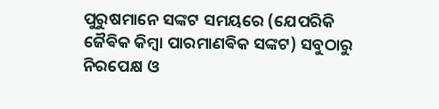ପୁରୁଷମାନେ ସଙ୍କଟ ସମୟରେ (ଯେପରିକି ଜୈଵିକ କିମ୍ବା ପାରମାଣଵିକ ସଙ୍କଟ) ସବୁଠାରୁ ନିରପେକ୍ଷ ଓ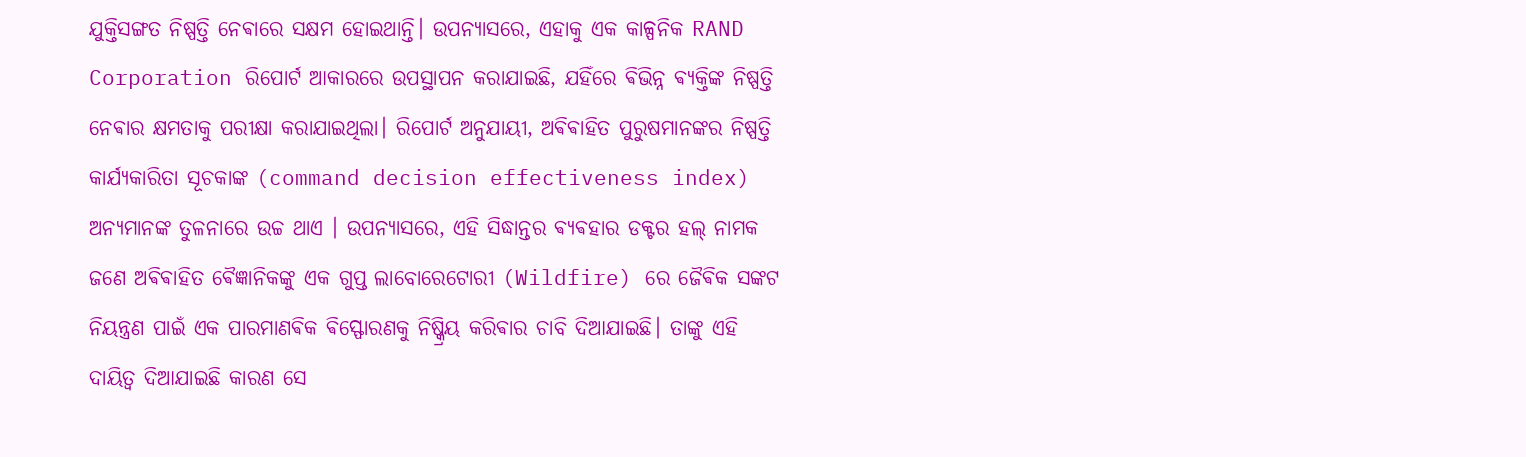ଯୁକ୍ତିସଙ୍ଗତ ନିଷ୍ପତ୍ତି ନେଵାରେ ସକ୍ଷମ ହୋଇଥାନ୍ତି। ଉପନ୍ୟାସରେ, ଏହାକୁ ଏକ କାଳ୍ପନିକ RAND Corporation ରିପୋର୍ଟ ଆକାରରେ ଉପସ୍ଥାପନ କରାଯାଇଛି, ଯହିଁରେ ଵିଭିନ୍ନ ଵ୍ୟକ୍ତିଙ୍କ ନିଷ୍ପତ୍ତି ନେଵାର କ୍ଷମତାକୁ ପରୀକ୍ଷା କରାଯାଇଥିଲା। ରିପୋର୍ଟ ଅନୁଯାୟୀ, ଅଵିଵାହିତ ପୁରୁଷମାନଙ୍କର ନିଷ୍ପତ୍ତି କାର୍ଯ୍ୟକାରିତା ସୂଚକାଙ୍କ (command decision effectiveness index) ଅନ୍ୟମାନଙ୍କ ତୁଳନାରେ ଉଚ୍ଚ ଥାଏ । ଉପନ୍ୟାସରେ, ଏହି ସିଦ୍ଧାନ୍ତର ଵ୍ୟଵହାର ଡକ୍ଟର ହଲ୍ ନାମକ ଜଣେ ଅଵିଵାହିତ ଵୈଜ୍ଞାନିକଙ୍କୁ ଏକ ଗୁପ୍ତ ଲାବୋରେଟୋରୀ (Wildfire) ରେ ଜୈଵିକ ସଙ୍କଟ ନିୟନ୍ତ୍ରଣ ପାଇଁ ଏକ ପାରମାଣଵିକ ଵିସ୍ଫୋରଣକୁ ନିଷ୍କ୍ରିୟ କରିଵାର ଚାବି ଦିଆଯାଇଛି। ତାଙ୍କୁ ଏହି ଦାୟିତ୍ୱ ଦିଆଯାଇଛି କାରଣ ସେ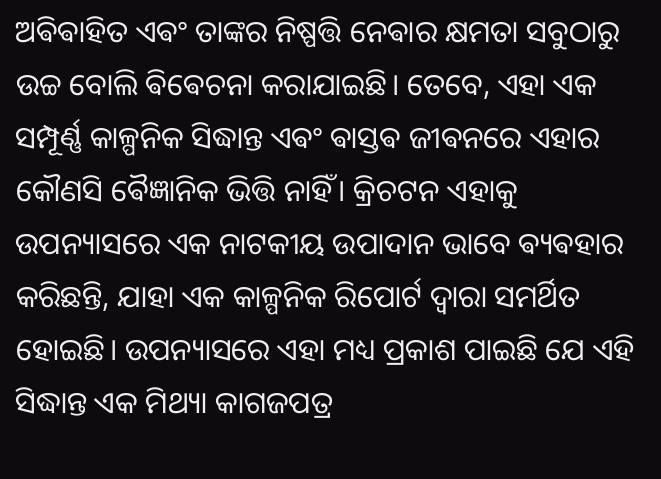ଅଵିଵାହିତ ଏଵଂ ତାଙ୍କର ନିଷ୍ପତ୍ତି ନେଵାର କ୍ଷମତା ସବୁଠାରୁ ଉଚ୍ଚ ବୋଲି ଵିଵେଚନା କରାଯାଇଛି। ତେବେ, ଏହା ଏକ ସମ୍ପୂର୍ଣ୍ଣ କାଳ୍ପନିକ ସିଦ୍ଧାନ୍ତ ଏଵଂ ଵାସ୍ତଵ ଜୀଵନରେ ଏହାର କୌଣସି ଵୈଜ୍ଞାନିକ ଭିତ୍ତି ନାହିଁ। କ୍ରିଚଟନ ଏହାକୁ ଉପନ୍ୟାସରେ ଏକ ନାଟକୀୟ ଉପାଦାନ ଭାବେ ଵ୍ୟଵହାର କରିଛନ୍ତି, ଯାହା ଏକ କାଳ୍ପନିକ ରିପୋର୍ଟ ଦ୍ୱାରା ସମର୍ଥିତ ହୋଇଛି। ଉପନ୍ୟାସରେ ଏହା ମଧ୍ୟ ପ୍ରକାଶ ପାଇଛି ଯେ ଏହି ସିଦ୍ଧାନ୍ତ ଏକ ମିଥ୍ୟା କାଗଜପତ୍ର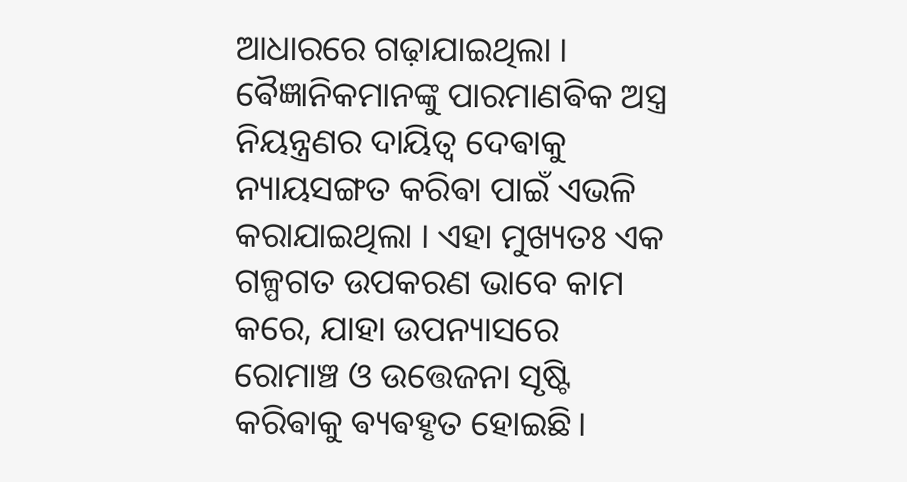ଆଧାରରେ ଗଢ଼ାଯାଇଥିଲା । ଵୈଜ୍ଞାନିକମାନଙ୍କୁ ପାରମାଣଵିକ ଅସ୍ତ୍ର ନିୟନ୍ତ୍ରଣର ଦାୟିତ୍ୱ ଦେଵାକୁ ନ୍ୟାୟସଙ୍ଗତ କରିଵା ପାଇଁ ଏଭଳି କରାଯାଇଥିଲା । ଏହା ମୁଖ୍ୟତଃ ଏକ ଗଳ୍ପଗତ ଉପକରଣ ଭାବେ କାମ କରେ, ଯାହା ଉପନ୍ୟାସରେ ରୋମାଞ୍ଚ ଓ ଉତ୍ତେଜନା ସୃଷ୍ଟି କରିଵାକୁ ଵ୍ୟଵହୃତ ହୋଇଛି।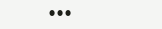•••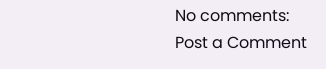No comments:
Post a Comment